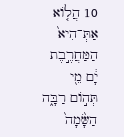10 הֲל֤וֹא אַתְּ־הִיא֙ הַמַּחֲרֶ֣בֶת יָ֔ם מֵ֖י תְּה֣וֹם רַבָּ֑ה הַשָּׂ֙מָה֙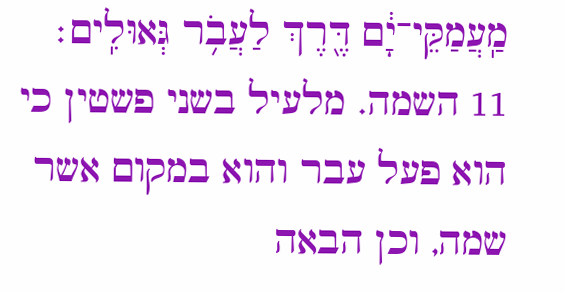מַֽעֲמַקֵּי־יָ֔ם דֶּ֖רֶךְ לַעֲבֹ֥ר גְּאוּלִֽים׃
11 השמה. מלעיל בשני פשטין כי הוא פעל עבר והוא במקום אשר שמה, וכן הבאה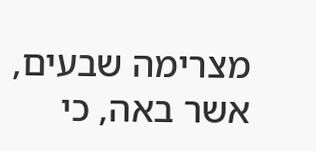מצרימה שבעים, אשר באה, כי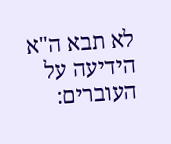לא תבא ה"א הידיעה על העוברים: